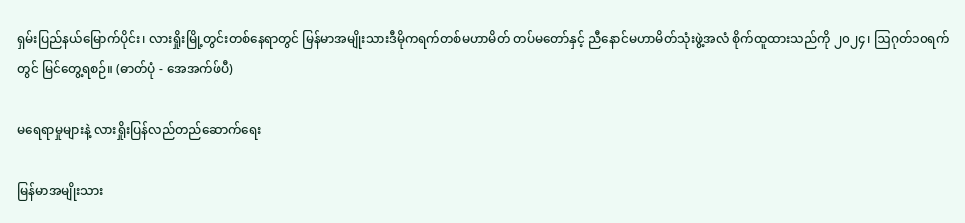ရှမ်းပြည်နယ်မြောက်ပိုင်း၊ လားရှိုးမြို့တွင်းတစ်နေရာတွင် မြန်မာအမျိုးသားဒီမိုကရက်တစ်မဟာမိတ် တပ်မတော်နှင့် ညီနောင်မဟာမိတ်သုံးဖွဲ့အလံ စိုက်ထူထားသည်ကို ၂၀၂၄၊ ဩဂုတ်၁၀ရက်တွင် မြင်တွေ့ရစဉ်။ (ဓာတ်ပုံ - အေအက်ဖ်ပီ)

မရေရာမှုများနဲ့ လားရှိုးပြန်လည်တည်ဆောက်ရေး

မြန်မာအမျိုးသား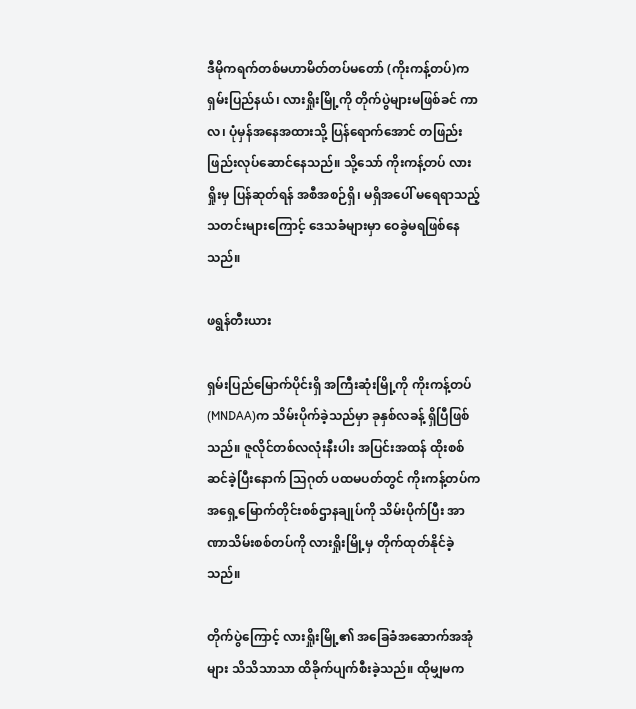ဒီမိုကရက်တစ်မဟာမိတ်တပ်မတော် (ကိုးကန့်တပ်)က ရှမ်းပြည်နယ်၊ လားရှိုးမြို့ကို တိုက်ပွဲများမဖြစ်ခင် ကာလ၊ ပုံမှန်အနေအထားသို့ ပြန်ရောက်အောင် တဖြည်းဖြည်းလုပ်ဆောင်နေသည်။ သို့သော် ကိုးကန့်တပ် လားရှိုးမှ ပြန်ဆုတ်ရန် အစီအစဉ်ရှိ၊ မရှိအပေါ် မရေရာသည့် သတင်းများကြောင့် ဒေသခံများမှာ ဝေခွဲမရဖြစ်နေသည်။

ဖရွန်တီးယား

ရှမ်းပြည်မြောက်ပိုင်းရှိ အကြီးဆုံးမြို့ကို ကိုးကန့်တပ် (MNDAA)က သိမ်းပိုက်ခဲ့သည်မှာ ခုနှစ်လခန့် ရှိပြီဖြစ်သည်။ ဇူလိုင်တစ်လလုံးနီးပါး အပြင်းအထန် ထိုးစစ်ဆင်ခဲ့ပြီးနောက် သြဂုတ် ပထမပတ်တွင် ကိုးကန့်တပ်က အရှေ့မြောက်တိုင်းစစ်ဌာနချုပ်ကို သိမ်းပိုက်ပြီး အာဏာသိမ်းစစ်တပ်ကို လားရှိုးမြို့မှ တိုက်ထုတ်နိုင်ခဲ့သည်။

တိုက်ပွဲကြောင့် လားရှိုးမြို့၏ အခြေခံအဆောက်အအုံများ သိသိသာသာ ထိခိုက်ပျက်စီးခဲ့သည်။ ထိုမျှမက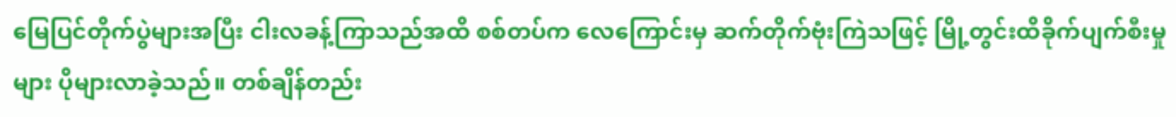မြေပြင်တိုက်ပွဲများအပြီး ငါးလခန့်ကြာသည်အထိ စစ်တပ်က လေကြောင်းမှ ဆက်တိုက်ဗုံးကြဲသဖြင့် မြို့တွင်းထိခိုက်ပျက်စီးမှုများ ပိုများလာခဲ့သည်။ တစ်ချိန်တည်း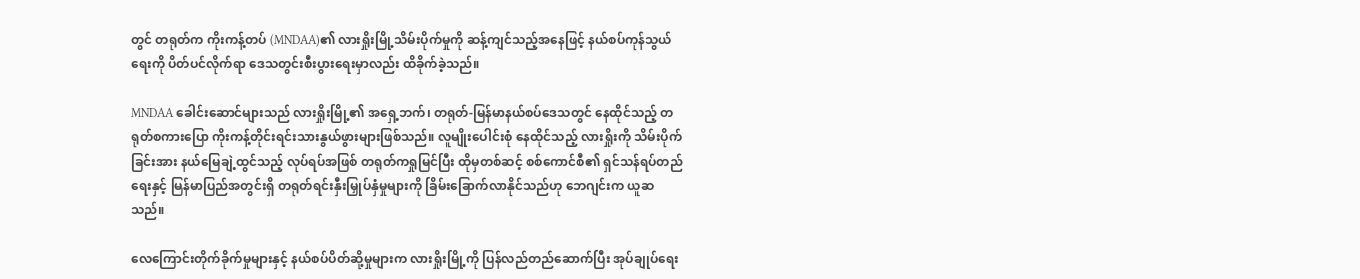တွင် တရုတ်က ကိုးကန့်တပ် (MNDAA)၏ လားရှိုးမြို့သိမ်းပိုက်မှုကို ဆန့်ကျင်သည့်အနေဖြင့် နယ်စပ်ကုန်သွယ်ရေးကို ပိတ်ပင်လိုက်ရာ ဒေသတွင်းစီးပွားရေးမှာလည်း ထိခိုက်ခဲ့သည်။

MNDAA ခေါင်းဆောင်များသည် လားရှိုးမြို့၏ အရှေ့ဘက်၊ တရုတ်-မြန်မာနယ်စပ်ဒေသတွင် နေထိုင်သည့် တရုတ်စကားပြော ကိုးကန့်တိုင်းရင်းသားနွယ်ဖွားများဖြစ်သည်။ လူမျိုးပေါင်းစုံ နေထိုင်သည့် လားရှိုးကို သိမ်းပိုက်ခြင်းအား နယ်မြေချဲ့ထွင်သည့် လုပ်ရပ်အဖြစ် တရုတ်ကရှုမြင်ပြီး ထိုမှတစ်ဆင့် စစ်ကောင်စီ၏ ရှင်သန်ရပ်တည်ရေးနှင့် မြန်မာပြည်အတွင်းရှိ တရုတ်ရင်းနှီးမြှုပ်နှံမှုများကို ခြိမ်းခြောက်လာနိုင်သည်ဟု ဘေဂျင်းက ယူဆသည်။

လေကြောင်းတိုက်ခိုက်မှုများနှင့် နယ်စပ်ပိတ်ဆို့မှုများက လားရှိုးမြို့ကို ပြန်လည်တည်ဆောက်ပြီး အုပ်ချုပ်ရေး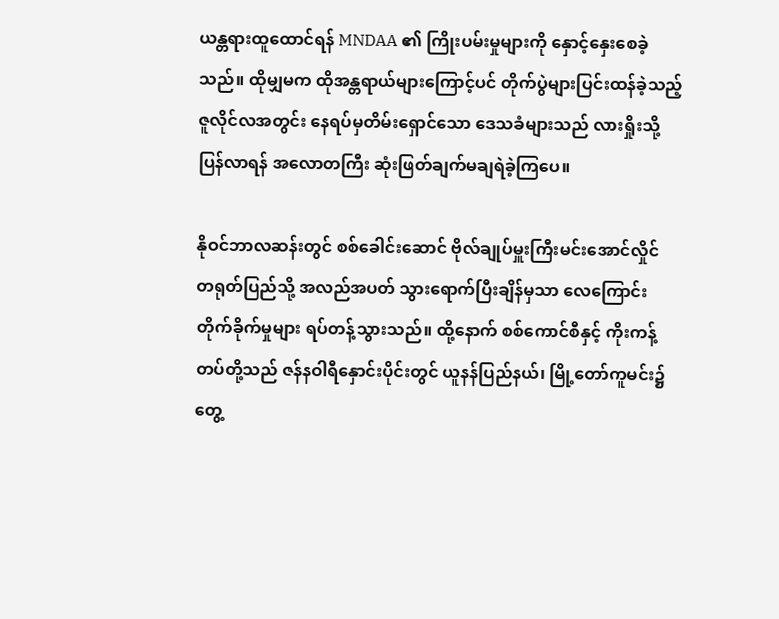ယန္တရားထူထောင်ရန် MNDAA ၏ ကြိုးပမ်းမှုများကို နှောင့်နှေးစေခဲ့သည်။ ထိုမျှမက ထိုအန္တရာယ်များကြောင့်ပင် တိုက်ပွဲများပြင်းထန်ခဲ့သည့် ဇူလိုင်လအတွင်း နေရပ်မှတိမ်းရှောင်သော ဒေသခံများသည် လားရှိုးသို့ ပြန်လာရန် အလောတကြီး ဆုံးဖြတ်ချက်မချရဲခဲ့ကြပေ။

နိုဝင်ဘာလဆန်းတွင် စစ်ခေါင်းဆောင် ဗိုလ်ချုပ်မှူးကြီးမင်းအောင်လှိုင် တရုတ်ပြည်သို့ အလည်အပတ် သွားရောက်ပြီးချိန်မှသာ လေကြောင်းတိုက်ခိုက်မှုများ ရပ်တန့်သွားသည်။ ထို့နောက် စစ်ကောင်စီနှင့် ကိုးကန့်တပ်တို့သည် ဇန်နဝါရီနှောင်းပိုင်းတွင် ယူနန်ပြည်နယ်၊ မြို့တော်ကူမင်း၌ တွေ့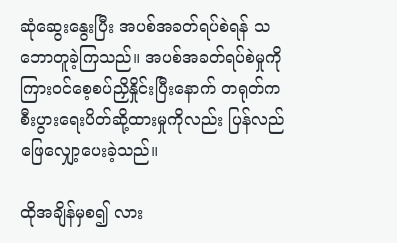ဆုံဆွေးနွေးပြီး အပစ်အခတ်ရပ်စဲရန် သဘောတူခဲ့ကြသည်။ အပစ်အခတ်ရပ်စဲမှုကို ကြားဝင်စေ့စပ်ညှိနှိုင်းပြီးနောက် တရုတ်က စီးပွားရေးပိတ်ဆို့ထားမှုကိုလည်း ပြန်လည်ဖြေလျှော့ပေးခဲ့သည်။

ထိုအချိန်မှစ၍ လား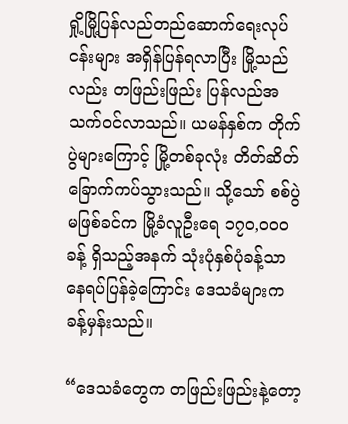ရှို့မြို့ပြန်လည်တည်ဆောက်ရေးလုပ်ငန်းများ အရှိန်ပြန်ရလာပြီး မြို့သည်လည်း တဖြည်းဖြည်း ပြန်လည်အသက်ဝင်လာသည်။ ယမန်နှစ်က တိုက်ပွဲများကြောင့် မြို့တစ်ခုလုံး တိတ်ဆိတ် ခြောက်ကပ်သွားသည်။ သို့သော် စစ်ပွဲမဖြစ်ခင်က မြို့ခံလူဦးရေ ၁၇၀,၀၀၀ခန့် ရှိသည့်အနက် သုံးပုံနှစ်ပုံခန့်သာ နေရပ်ပြန်ခဲ့ကြောင်း ဒေသခံများက ခန့်မှန်းသည်။

“ဒေသခံတွေက တဖြည်းဖြည်းနဲ့တော့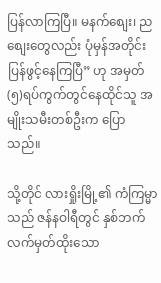ပြန်လာကြပြီ။ မနက်စျေး၊ ညစျေးတွေလည်း ပုံမှန်အတိုင်း ပြန်ဖွင့်နေကြပြီ” ဟု အမှတ်(၅)ရပ်ကွက်တွင်နေထိုင်သူ အမျိုးသမီးတစ်ဦးက ပြောသည်။

သို့တိုင် လားရှိုးမြို့၏ ကံကြမ္မာသည် ဇန်နဝါရီတွင် နှစ်ဘက်လက်မှတ်ထိုးသော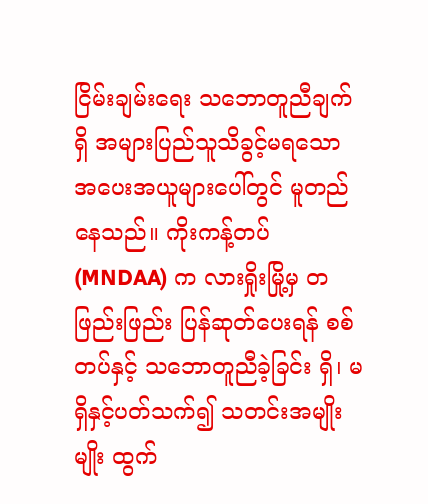ငြိမ်းချမ်းရေး သဘောတူညီချက်ရှိ အများပြည်သူသိခွင့်မရသော အပေးအယူများပေါ်တွင် မူတည်နေသည်။ ကိုးကန့်တပ် (MNDAA) က လားရှိုးမြို့မှ တဖြည်းဖြည်း ပြန်ဆုတ်ပေးရန် စစ်တပ်နှင့် သဘောတူညီခဲ့ခြင်း ရှိ၊ မရှိနှင့်ပတ်သက်၍ သတင်းအမျိုးမျိုး ထွက်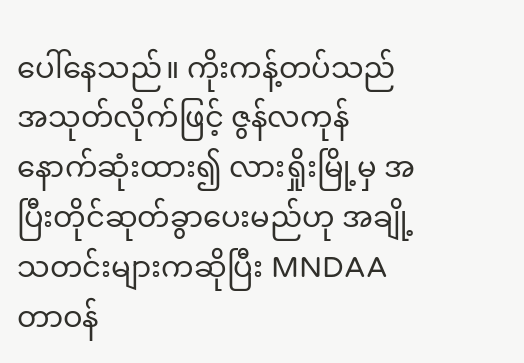ပေါ်နေသည်။ ကိုးကန့်တပ်သည် အသုတ်လိုက်ဖြင့် ဇွန်လကုန် နောက်ဆုံးထား၍ လားရှိုးမြို့မှ အပြီးတိုင်ဆုတ်ခွာပေးမည်ဟု အချို့သတင်းများကဆိုပြီး MNDAA တာဝန်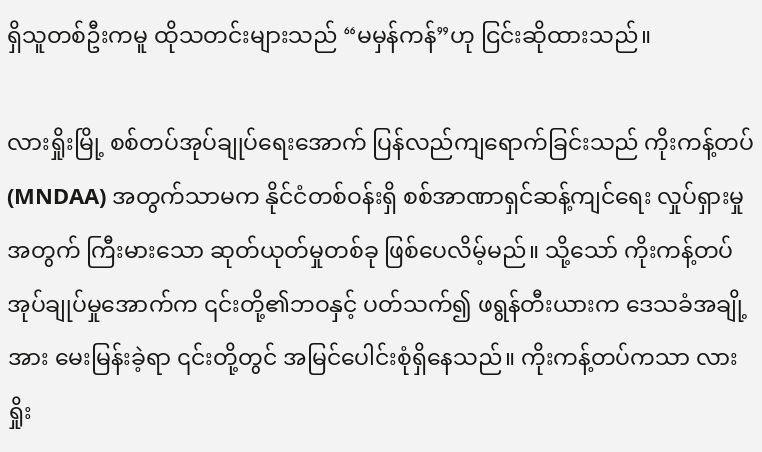ရှိသူတစ်ဦးကမူ ထိုသတင်းများသည် “မမှန်ကန်”ဟု ငြင်းဆိုထားသည်။

လားရှိုးမြို့ စစ်တပ်အုပ်ချုပ်ရေးအောက် ပြန်လည်ကျရောက်ခြင်းသည် ကိုးကန့်တပ် (MNDAA) အတွက်သာမက နိုင်ငံတစ်ဝန်းရှိ စစ်အာဏာရှင်ဆန့်ကျင်ရေး လှုပ်ရှားမှုအတွက် ကြီးမားသော ဆုတ်ယုတ်မှုတစ်ခု ဖြစ်ပေလိမ့်မည်။ သို့သော် ကိုးကန့်တပ်အုပ်ချုပ်မှုအောက်က ၎င်းတို့၏ဘဝနှင့် ပတ်သက်၍ ဖရွန်တီးယားက ဒေသခံအချို့အား မေးမြန်းခဲ့ရာ ၎င်းတို့တွင် အမြင်ပေါင်းစုံရှိနေသည်။ ကိုးကန့်တပ်ကသာ လားရှိုး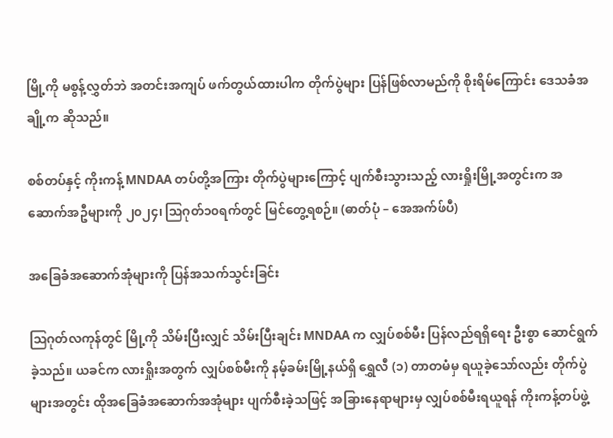မြို့ကို မစွန့်လွှတ်ဘဲ အတင်းအကျပ် ဖက်တွယ်ထားပါက တိုက်ပွဲများ ပြန်ဖြစ်လာမည်ကို စိုးရိမ်ကြောင်း ဒေသခံအချို့က ဆိုသည်။

စစ်တပ်နှင့် ကိုးကန့် MNDAA တပ်တို့အကြား တိုက်ပွဲများကြောင့် ပျက်စီးသွားသည့် လားရှိုးမြို့အတွင်းက အဆောက်အဦများကို ၂၀၂၄၊ ဩဂုတ်၁၀ရက်တွင် မြင်တွေ့ရစဉ်။ (ဓာတ်ပုံ – အေအက်ဖ်ပီ)

အခြေခံအဆောက်အုံများကို ပြန်အသက်သွင်းခြင်း

ဩဂုတ်လကုန်တွင် မြို့ကို သိမ်းပြီးလျှင် သိမ်းပြီးချင်း MNDAA က လျှပ်စစ်မီး ပြန်လည်ရရှိရေး ဦးစွာ ဆောင်ရွက်ခဲ့သည်။ ယခင်က လားရှိုးအတွက် လျှပ်စစ်မီးကို နမ့်ခမ်းမြို့နယ်ရှိ ရွှေလီ (၁) တာတမံမှ ရယူခဲ့သော်လည်း တိုက်ပွဲများအတွင်း ထိုအခြေခံအဆောက်အအုံများ ပျက်စီးခဲ့သဖြင့် အခြားနေရာများမှ လျှပ်စစ်မီးရယူရန် ကိုးကန့်တပ်ဖွဲ့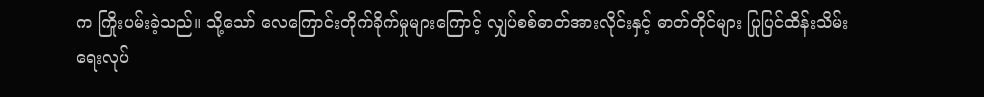က ကြိုးပမ်းခဲ့သည်။ သို့သော် လေကြောင်းတိုက်ခိုက်မှုများကြောင့် လျှပ်စစ်ဓာတ်အားလိုင်းနှင့် ဓာတ်တိုင်များ ပြုပြင်ထိန်းသိမ်းရေးလုပ်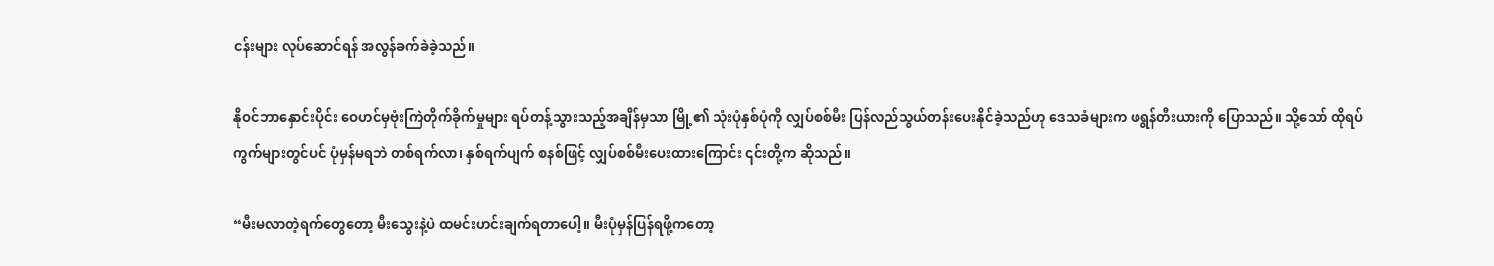ငန်းများ လုပ်ဆောင်ရန် အလွန်ခက်ခဲခဲ့သည်။

နိုဝင်ဘာနှောင်းပိုင်း ဝေဟင်မှဗုံးကြဲတိုက်ခိုက်မှုများ ရပ်တန့်သွားသည့်အချိန်မှသာ မြို့၏ သုံးပုံနှစ်ပုံကို လျှပ်စစ်မီး ပြန်လည်သွယ်တန်းပေးနိုင်ခဲ့သည်ဟု ဒေသခံများက ဖရွန်တီးယားကို ပြောသည်။ သို့သော် ထိုရပ်ကွက်များတွင်ပင် ပုံမှန်မရဘဲ တစ်ရက်လာ၊ နှစ်ရက်ပျက် စနစ်ဖြင့် လျှပ်စစ်မီးပေးထားကြောင်း ၎င်းတို့က ဆိုသည်။

“မီးမလာတဲ့ရက်တွေတော့ မီးသွေးနဲ့ပဲ ထမင်းဟင်းချက်ရတာပေါ့။ မီးပုံမှန်ပြန်ရဖို့ကတော့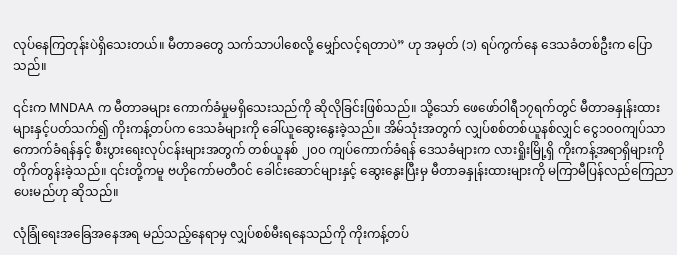လုပ်နေကြတုန်းပဲရှိသေးတယ်။ မီတာခတွေ သက်သာပါစေလို့ မျှော်လင့်ရတာပဲ” ဟု အမှတ် (၁) ရပ်ကွက်နေ ဒေသခံတစ်ဦးက ပြောသည်။

၎င်းက MNDAA က မီတာခများ ကောက်ခံမှုမရှိသေးသည်ကို ဆိုလိုခြင်းဖြစ်သည်။ သို့သော် ဖေဖော်ဝါရီ၁၇ရက်တွင် မီတာခနှုန်းထားများနှင့်ပတ်သက်၍ ကိုးကန့်တပ်က ဒေသခံများကို ခေါ်ယူဆွေးနွေးခဲ့သည်။ အိမ်သုံးအတွက် လျှပ်စစ်တစ်ယူနစ်လျှင် ငွေ၁၀၀ကျပ်သာ ကောက်ခံရန်နှင့် စီးပွားရေးလုပ်ငန်းများအတွက် တစ်ယူနစ် ၂၀၀ ကျပ်ကောက်ခံရန် ဒေသခံများက လားရှိုးမြို့ရှိ ကိုးကန့်အရာရှိများကို တိုက်တွန်းခဲ့သည်။ ၎င်းတို့ကမူ ဗဟိုကော်မတီဝင် ခေါင်းဆောင်များနှင့် ဆွေးနွေးပြီးမှ မီတာခနှုန်းထားများကို မကြာမီပြန်လည်ကြေညာပေးမည်ဟု ဆိုသည်။

လုံခြုံရေးအခြေအနေအရ မည်သည့်နေရာမှ လျှပ်စစ်မီးရနေသည်ကို ကိုးကန့်တပ်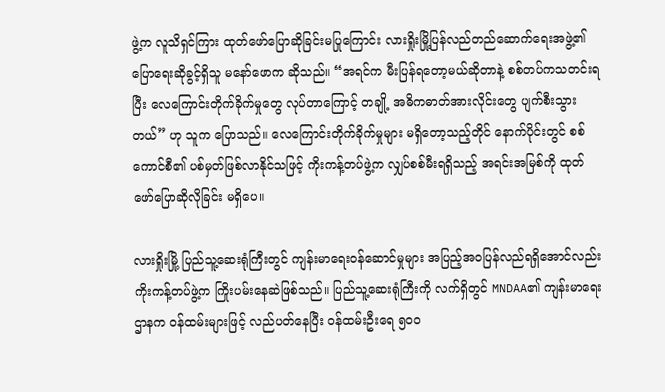ဖွဲ့က လူသိရှင်ကြား ထုတ်ဖော်ပြောဆိုခြင်းမပြုကြောင်း လားရှိုးမြို့ပြန်လည်တည်ဆောက်ရေးအဖွဲ့၏ ပြောရေးဆိုခွင့်ရှိသူ မနော်ဖောက ဆိုသည်။ “အရင်က မီးပြန်ရတော့မယ်ဆိုတာနဲ့ စစ်တပ်ကသတင်းရပြီး လေကြောင်းတိုက်ခိုက်မှုတွေ လုပ်တာကြောင့် တချို့ အဓိကဓာတ်အားလိုင်းတွေ ပျက်စီးသွားတယ်” ဟု သူက ပြောသည်။ လေကြောင်းတိုက်ခိုက်မှုများ မရှိတော့သည့်တိုင် နောက်ပိုင်းတွင် စစ်ကောင်စီ၏ ပစ်မှတ်ဖြစ်လာနိုင်သဖြင့် ကိုးကန့်တပ်ဖွဲ့က လျှပ်စစ်မီးရရှိသည့် အရင်းအမြစ်ကို ထုတ်ဖော်ပြောဆိုလိုခြင်း မရှိပေ။

လားရှိုးမြို့ ပြည်သူ့ဆေးရုံကြီးတွင် ကျန်းမာရေးဝန်ဆောင်မှုများ အပြည့်အဝပြန်လည်ရရှိအောင်လည်း ကိုးကန့်တပ်ဖွဲ့က ကြိုးပမ်းနေဆဲဖြစ်သည်။ ပြည်သူ့ဆေးရုံကြီးကို လက်ရှိတွင် MNDAA၏ ကျန်းမာရေးဌာနက ဝန်ထမ်းများဖြင့် လည်ပတ်နေပြီး ဝန်ထမ်းဦးရေ ၅၀၀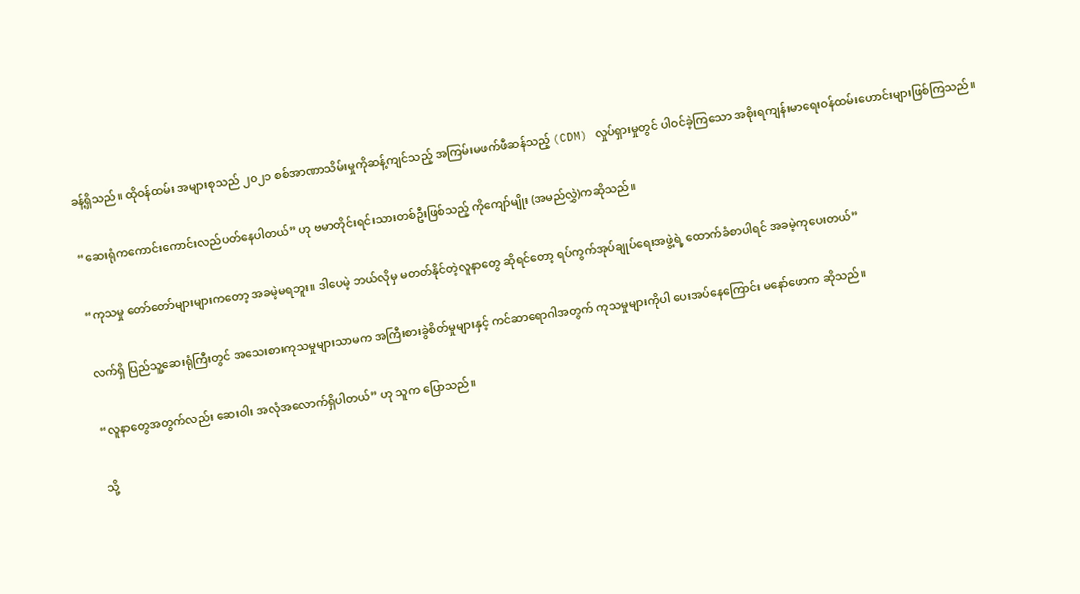ခန့်ရှိသည်။ ထိုဝန်ထမ်း အများစုသည် ၂၀၂၁ စစ်အာဏာသိမ်းမှုကိုဆန့်ကျင်သည့် အကြမ်းမဖက်ဖီဆန်သည့် (CDM) လှုပ်ရှားမှုတွင် ပါဝင်ခဲ့ကြသော အစိုးရကျန်းမာရေးဝန်ထမ်းဟောင်းများဖြစ်ကြသည်။

“ဆေးရုံကကောင်းကောင်းလည်ပတ်နေပါတယ်” ဟု ဗမာတိုင်းရင်းသားတစ်ဦးဖြစ်သည့် ကိုကျော်မျိုး (အမည်လွှဲ)ကဆိုသည်။

“ကုသမှု တော်တော်များများကတော့ အခမဲ့မရဘူး။ ဒါပေမဲ့ ဘယ်လိုမှ မတတ်နိုင်တဲ့လူနာတွေ ဆိုရင်တော့ ရပ်ကွက်အုပ်ချုပ်ရေးအဖွဲ့ရဲ့ ထောက်ခံစာပါရင် အခမဲ့ကုပေးတယ်”

လက်ရှိ ပြည်သူ့ဆေးရုံကြီးတွင် အသေးစားကုသမှုများသာမက အကြီးစားခွဲစိတ်မှုများနှင့် ကင်ဆာရောဂါအတွက် ကုသမှုများကိုပါ ပေးအပ်နေကြောင်း မနော်ဖောက ဆိုသည်။

“လူနာတွေအတွက်လည်း ဆေးဝါး အလုံအလောက်ရှိပါတယ်” ဟု သူက ပြောသည်။

သို့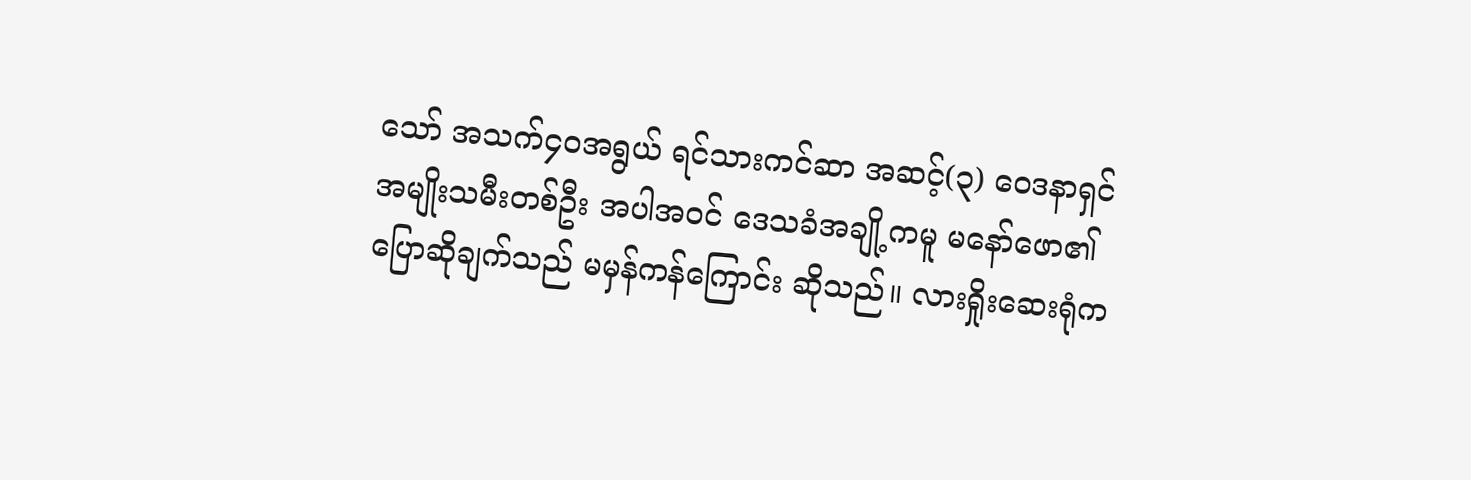သော် အသက်၄၀အရွယ် ရင်သားကင်ဆာ အဆင့်(၃) ဝေဒနာရှင် အမျိုးသမီးတစ်ဦး အပါအဝင် ဒေသခံအချို့ကမူ မနော်ဖော၏ ပြောဆိုချက်သည် မမှန်ကန်ကြောင်း ဆိုသည်။ လားရှိုးဆေးရုံက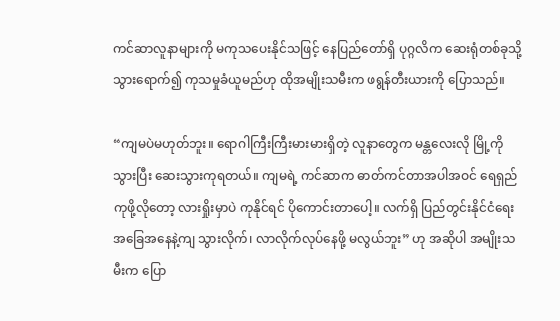ကင်ဆာလူနာများကို မကုသပေးနိုင်သဖြင့် နေပြည်တော်ရှိ ပုဂ္ဂလိက ဆေးရုံတစ်ခုသို့ သွားရောက်၍ ကုသမှုခံယူမည်ဟု ထိုအမျိုးသမီးက ဖရွန်တီးယားကို ပြောသည်။

“ကျမပဲမဟုတ်ဘူး။ ရောဂါကြီးကြီးမားမားရှိတဲ့ လူနာတွေက မန္တလေးလို မြို့ကိုသွားပြီး ဆေးသွားကုရတယ်။ ကျမရဲ့ ကင်ဆာက ဓာတ်ကင်တာအပါအဝင် ရေရှည်ကုဖို့လိုတော့ လားရှိုးမှာပဲ ကုနိုင်ရင် ပိုကောင်းတာပေါ့။ လက်ရှိ ပြည်တွင်းနိုင်ငံရေးအခြေအနေနဲ့ကျ သွားလိုက်၊ လာလိုက်လုပ်နေဖို့ မလွယ်ဘူး” ဟု အဆိုပါ အမျိုးသမီးက ပြော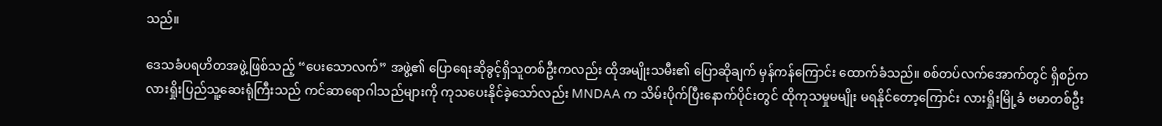သည်။

ဒေသခံပရဟိတအဖွဲ့ဖြစ်သည့် “ပေးသောလက်” အဖွဲ့၏ ပြောရေးဆိုခွင့်ရှိသူတစ်ဦးကလည်း ထိုအမျိုးသမီး၏ ပြောဆိုချက် မှန်ကန်ကြောင်း ထောက်ခံသည်။ စစ်တပ်လက်အောက်တွင် ရှိစဉ်က လားရှိုးပြည်သူ့ဆေးရုံကြီးသည် ကင်ဆာရောဂါသည်များကို ကုသပေးနိုင်ခဲ့သော်လည်း MNDAA က သိမ်းပိုက်ပြီးနောက်ပိုင်းတွင် ထိုကုသမှုမမျိုး မရနိုင်တော့ကြောင်း လားရှိုးမြို့ခံ ဗမာတစ်ဦး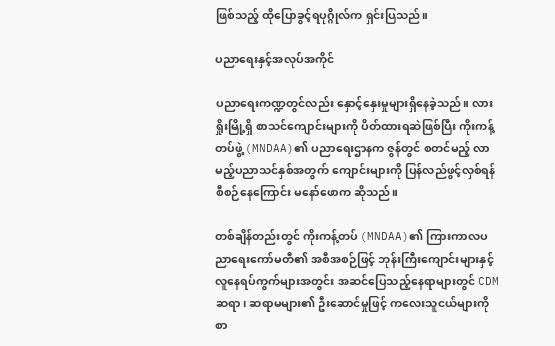ဖြစ်သည့် ထိုပြောခွင့်ရပုဂ္ဂိုလ်က ရှင်းပြသည်။

ပညာရေးနှင့်အလုပ်အကိုင်

ပညာရေးကဏ္ဍတွင်လည်း နှောင့်နှေးမှုများရှိနေခဲ့သည်။ လားရှိုးမြို့ရှိ စာသင်ကျောင်းများကို ပိတ်ထားရဆဲဖြစ်ပြီး ကိုးကန့်တပ်ဖွဲ့ (MNDAA)၏ ပညာရေးဌာနက ဇွန်တွင် စတင်မည့် လာမည့်ပညာသင်နှစ်အတွက် ကျောင်းများကို ပြန်လည်ဖွင့်လှစ်ရန် စီစဉ်နေကြောင်း မနော်ဖောက ဆိုသည်။

တစ်ချိန်တည်းတွင် ကိုးကန့်တပ် (MNDAA)၏ ကြားကာလပညာရေးကော်မတီ၏ အစီအစဉ်ဖြင့် ဘုန်းကြီးကျောင်းများနှင့် လူနေရပ်ကွက်များအတွင်း အဆင်ပြေသည့်နေရာများတွင် CDM ဆရာ၊ ဆရာမများ၏ ဦးဆောင်မှုဖြင့် ကလေးသူငယ်များကို စာ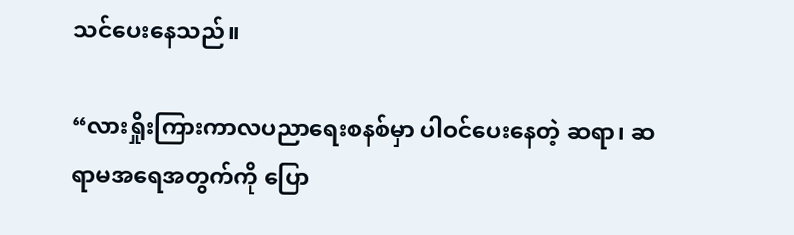သင်ပေးနေသည်။

“လားရှိုးကြားကာလပညာရေးစနစ်မှာ ပါဝင်ပေးနေတဲ့ ဆရာ၊ ဆရာမအရေအတွက်ကို ပြော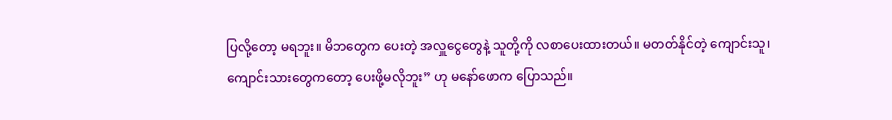ပြလို့တော့ မရဘူး။ မိဘတွေက ပေးတဲ့ အလှူငွေတွေနဲ့ သူတို့ကို လစာပေးထားတယ်။ မတတ်နိုင်တဲ့ ကျောင်းသူ၊ ကျောင်းသားတွေကတော့ ပေးဖို့မလိုဘူး” ဟု မနော်ဖောက ပြောသည်။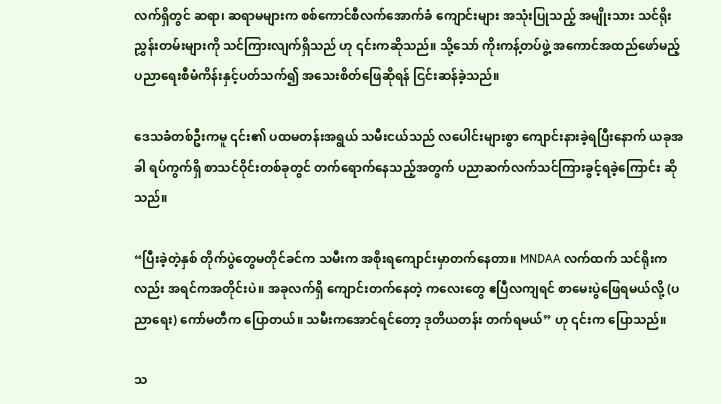လက်ရှိတွင် ဆရာ၊ ဆရာမများက စစ်ကောင်စီလက်အောက်ခံ ကျောင်းများ အသုံးပြုသည့် အမျိုးသား သင်ရိုးညွှန်းတမ်းများကို သင်ကြားလျက်ရှိသည် ဟု ၎င်းကဆိုသည်။ သို့သော် ကိုးကန့်တပ်ဖွဲ့ အကောင်အထည်ဖော်မည့် ပညာရေးစီမံကိန်းနှင့်ပတ်သက်၍ အသေးစိတ်ဖြေဆိုရန် ငြင်းဆန်ခဲ့သည်။

ဒေသခံတစ်ဦးကမူ ၎င်း၏ ပထမတန်းအရွယ် သမီးငယ်သည် လပေါင်းများစွာ ကျောင်းနားခဲ့ရပြီးနောက် ယခုအခါ ရပ်ကွက်ရှိ စာသင်ဝိုင်းတစ်ခုတွင် တက်ရောက်နေသည့်အတွက် ပညာဆက်လက်သင်ကြားခွင့်ရခဲ့ကြောင်း ဆိုသည်။

“ပြီးခဲ့တဲ့နှစ် တိုက်ပွဲတွေမတိုင်ခင်က သမီးက အစိုးရကျောင်းမှာတက်နေတာ။ MNDAA လက်ထက် သင်ရိုးကလည်း အရင်ကအတိုင်းပဲ။ အခုလက်ရှိ ကျောင်းတက်နေတဲ့ ကလေးတွေ ဧပြီလကျရင် စာမေးပွဲဖြေရမယ်လို့ (ပညာရေး) ကော်မတီက ပြောတယ်။ သမီးကအောင်ရင်တော့ ဒုတိယတန်း တက်ရမယ်” ဟု ၎င်းက ပြောသည်။

သ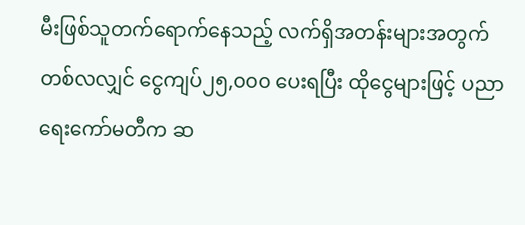မီးဖြစ်သူတက်ရောက်နေသည့် လက်ရှိအတန်းများအတွက် တစ်လလျှင် ငွေကျပ်၂၅,၀၀၀ ပေးရပြီး ထိုငွေများဖြင့် ပညာရေးကော်မတီက ဆ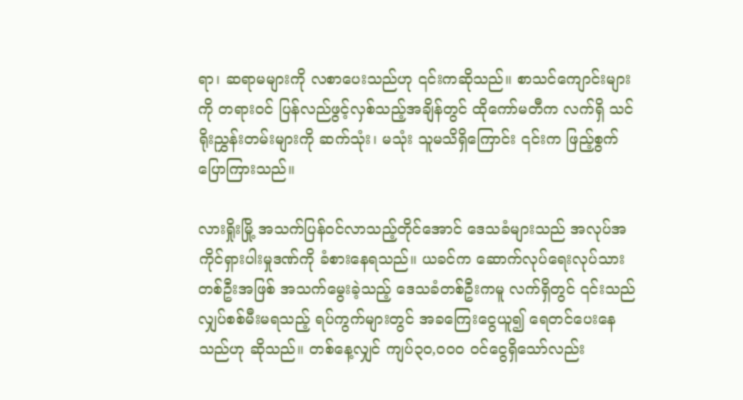ရာ၊ ဆရာမများကို လစာပေးသည်ဟု ၎င်းကဆိုသည်။ စာသင်ကျောင်းများကို တရားဝင် ပြန်လည်ဖွင့်လှစ်သည့်အချိန်တွင် ထိုကော်မတီက လက်ရှိ သင်ရိုးညွှန်းတမ်းများကို ဆက်သုံး၊ မသုံး သူမသိရှိကြောင်း ၎င်းက ဖြည့်စွက်ပြောကြားသည်။

လားရှိုးမြို့ အသက်ပြန်ဝင်လာသည့်တိုင်အောင် ဒေသခံများသည် အလုပ်အကိုင်ရှားပါးမှုဒဏ်ကို ခံစားနေရသည်။ ယခင်က ဆောက်လုပ်ရေးလုပ်သားတစ်ဦးအဖြစ် အသက်မွေးခဲ့သည့် ဒေသခံတစ်ဦးကမူ လက်ရှိတွင် ၎င်းသည် လျှပ်စစ်မီးမရသည့် ရပ်ကွက်များတွင် အခကြေးငွေယူ၍ ရေတင်ပေးနေသည်ဟု ဆိုသည်။ တစ်နေ့လျှင် ကျပ်၃၀,၀၀၀ ဝင်ငွေရှိသော်လည်း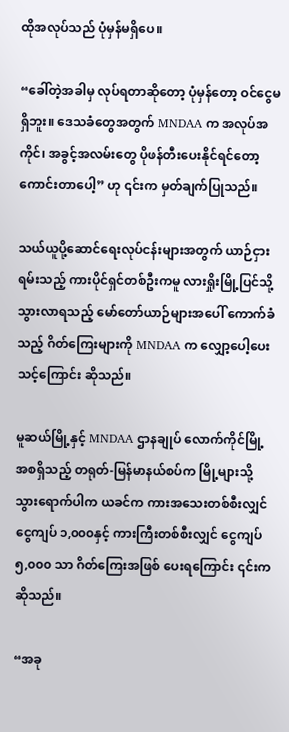ထိုအလုပ်သည် ပုံမှန်မရှိပေ။

“ခေါ်တဲ့အခါမှ လုပ်ရတာဆိုတော့ ပုံမှန်တော့ ဝင်ငွေမရှိဘူး။ ဒေသခံတွေအတွက် MNDAA က အလုပ်အကိုင်၊ အခွင့်အလမ်းတွေ ပိုဖန်တီးပေးနိုင်ရင်တော့ ကောင်းတာပေါ့” ဟု ၎င်းက မှတ်ချက်ပြုသည်။

သယ်ယူပို့ဆောင်ရေးလုပ်ငန်းများအတွက် ယာဉ်ငှားရမ်းသည့် ကားပိုင်ရှင်တစ်ဦးကမူ လားရှိုးမြို့ပြင်သို့ သွားလာရသည့် မော်တော်ယာဉ်များအပေါ် ကောက်ခံသည့် ဂိတ်ကြေးများကို MNDAA က လျှော့ပေါ့ပေးသင့်ကြောင်း ဆိုသည်။

မူဆယ်မြို့နှင့် MNDAA ဌာနချုပ် လောက်ကိုင်မြို့ အစရှိသည့် တရုတ်-မြန်မာနယ်စပ်က မြို့များသို့ သွားရောက်ပါက ယခင်က ကားအသေးတစ်စီးလျှင် ငွေကျပ် ၁,၀၀၀နှင့် ကားကြီးတစ်စီးလျှင် ငွေကျပ် ၅,၀၀၀ သာ ဂိတ်ကြေးအဖြစ် ပေးရကြောင်း ၎င်းက ဆိုသည်။

“အခု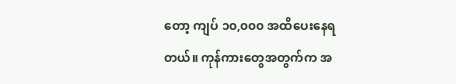တော့ ကျပ် ၁၀,၀၀၀ အထိပေးနေရတယ်။ ကုန်ကားတွေအတွက်က အ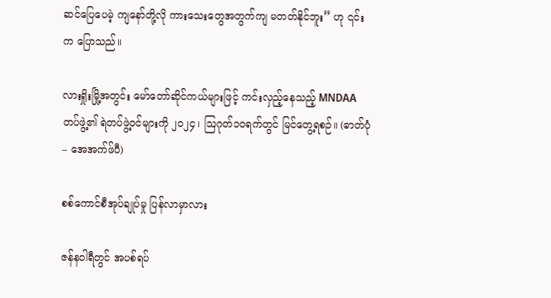ဆင်ပြေပေမဲ့ ကျနော်တို့လို ကားသေးတွေအတွက်ကျ မတတ်နိုင်ဘူး” ဟု ၎င်းက ပြောသည်။

လားရှိုးမြို့အတွင်း မော်တော်ဆိုင်ကယ်များဖြင့် ကင်းလှည့်နေသည့် MNDAA တပ်ဖွဲ့၏ ရဲတပ်ဖွဲ့ဝင်များကို ၂၀၂၄၊ ဩဂုတ်၁၀ရက်တွင် မြင်တွေ့ရစဉ်။ (ဓာတ်ပုံ – အေအက်ဖ်ပီ)

စစ်ကောင်စီအုပ်ချုပ်မှု ပြန်လာမှာလား

ဇန်နဝါရီတွင် အပစ်ရပ်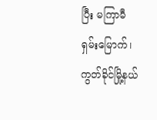ပြီး မကြာမီ ရှမ်းမြောက်၊ ကွတ်ခိုင်မြို့နယ်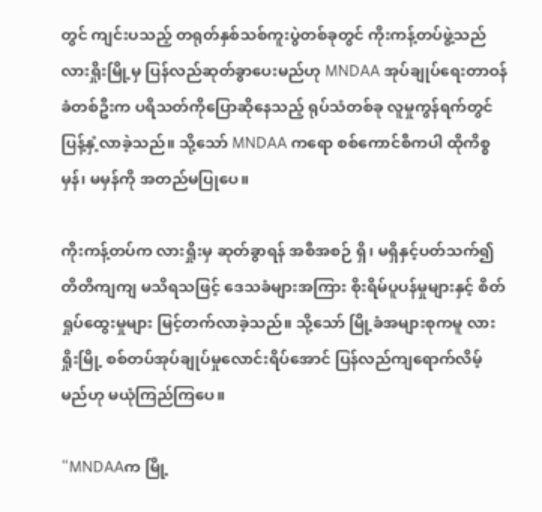တွင် ကျင်းပသည့် တရုတ်နှစ်သစ်ကူးပွဲတစ်ခုတွင် ကိုးကန့်တပ်ဖွဲ့သည် လားရှိုးမြို့မှ ပြန်လည်ဆုတ်ခွာပေးမည်ဟု MNDAA အုပ်ချုပ်ရေးတာဝန်ခံတစ်ဦးက ပရိသတ်ကိုပြောဆိုနေသည့် ရုပ်သံတစ်ခု လူမှုကွန်ရက်တွင် ပြန့်နှံ့လာခဲ့သည်။ သို့သော် MNDAA ကရော စစ်ကောင်စီကပါ ထိုကိစ္စ မှန်၊ မမှန်ကို အတည်မပြုပေ။

ကိုးကန့်တပ်က လားရှိုးမှ ဆုတ်ခွာရန် အစီအစဉ် ရှိ၊ မရှိနှင့်ပတ်သက်၍ တိတိကျကျ မသိရသဖြင့် ဒေသခံများအကြား စိုးရိမ်ပူပန်မှုများနှင့် စိတ်ရှုပ်ထွေးမှုများ မြင့်တက်လာခဲ့သည်။ သို့သော် မြို့ခံအများစုကမူ လားရှိုးမြို့ စစ်တပ်အုပ်ချုပ်မှုလောင်းရိပ်အောင် ပြန်လည်ကျရောက်လိမ့်မည်ဟု မယုံကြည်ကြပေ။

“MNDAAက မြို့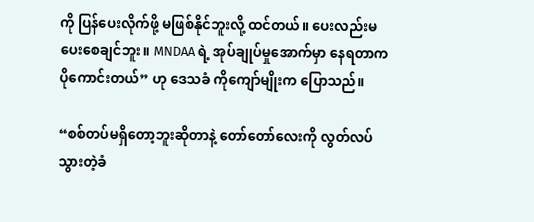ကို ပြန်ပေးလိုက်ဖို့ မဖြစ်နိုင်ဘူးလို့ ထင်တယ်။ ပေးလည်းမပေးစေချင်ဘူး။ MNDAA ရဲ့ အုပ်ချုပ်မှုအောက်မှာ နေရတာကပိုကောင်းတယ်” ဟု ဒေသခံ ကိုကျော်မျိုးက ပြောသည်။

“စစ်တပ်မရှိတော့ဘူးဆိုတာနဲ့ တော်တော်လေးကို လွတ်လပ်သွားတဲ့ခံ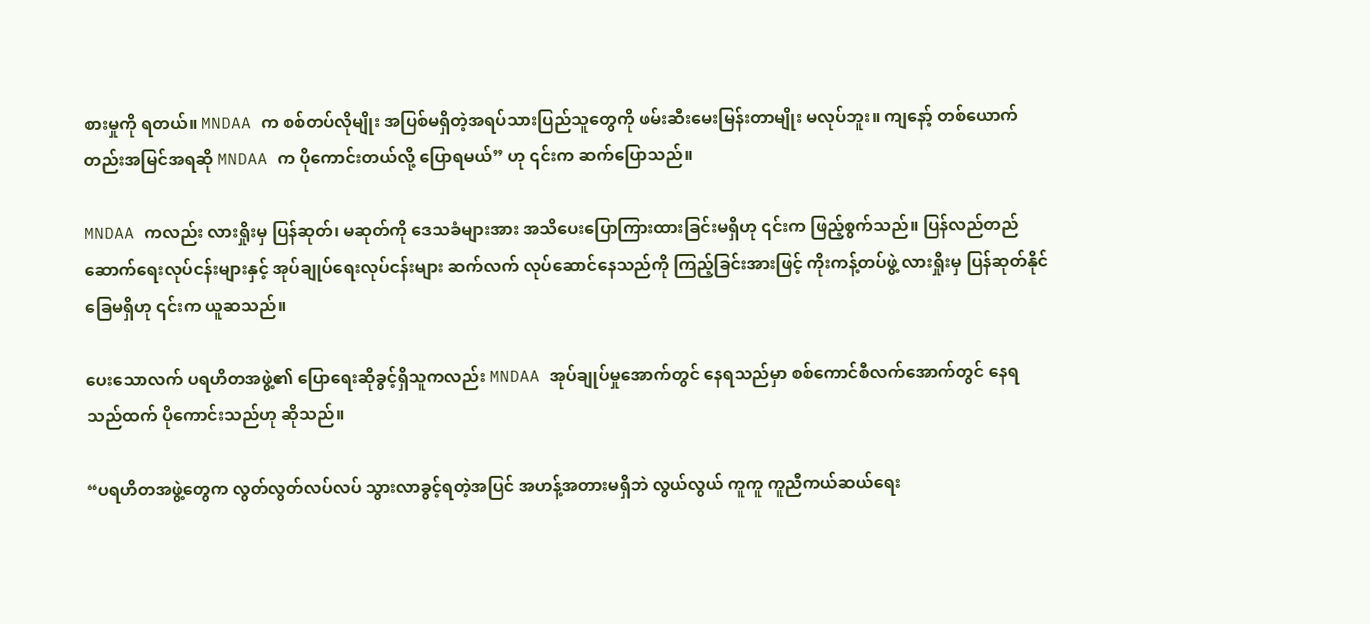စားမှုကို ရတယ်။ MNDAA က စစ်တပ်လိုမျိုး အပြစ်မရှိတဲ့အရပ်သားပြည်သူတွေကို ဖမ်းဆီးမေးမြန်းတာမျိုး မလုပ်ဘူး။ ကျနော့် တစ်ယောက်တည်းအမြင်အရဆို MNDAA က ပိုကောင်းတယ်လို့ ပြောရမယ်” ဟု ၎င်းက ဆက်ပြောသည်။

MNDAA ကလည်း လားရှိုးမှ ပြန်ဆုတ်၊ မဆုတ်ကို ဒေသခံများအား အသိပေးပြောကြားထားခြင်းမရှိဟု ၎င်းက ဖြည့်စွက်သည်။ ပြန်လည်တည်ဆောက်ရေးလုပ်ငန်းများနှင့် အုပ်ချုပ်ရေးလုပ်ငန်းများ ဆက်လက် လုပ်ဆောင်နေသည်ကို ကြည့်ခြင်းအားဖြင့် ကိုးကန့်တပ်ဖွဲ့ လားရှိုးမှ ပြန်ဆုတ်နိုင်ခြေမရှိဟု ၎င်းက ယူဆသည်။

ပေးသောလက် ပရဟိတအဖွဲ့၏ ပြောရေးဆိုခွင့်ရှိသူကလည်း MNDAA အုပ်ချုပ်မှုအောက်တွင် နေရသည်မှာ စစ်ကောင်စီလက်အောက်တွင် နေရသည်ထက် ပိုကောင်းသည်ဟု ဆိုသည်။

“ပရဟိတအဖွဲ့တွေက လွတ်လွတ်လပ်လပ် သွားလာခွင့်ရတဲ့အပြင် အဟန့်အတားမရှိဘဲ လွယ်လွယ် ကူကူ ကူညီကယ်ဆယ်ရေး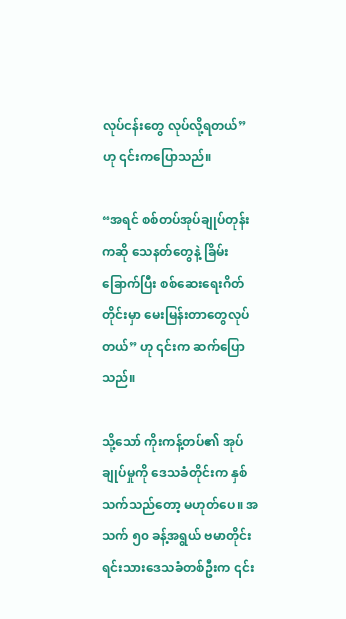လုပ်ငန်းတွေ လုပ်လို့ရတယ်” ဟု ၎င်းကပြောသည်။

“အရင် စစ်တပ်အုပ်ချုပ်တုန်းကဆို သေနတ်တွေနဲ့ ခြိမ်းခြောက်ပြီး စစ်ဆေးရေးဂိတ်တိုင်းမှာ မေးမြန်းတာတွေလုပ်တယ်” ဟု ၎င်းက ဆက်ပြောသည်။

သို့သော် ကိုးကန့်တပ်၏ အုပ်ချုပ်မှုကို ဒေသခံတိုင်းက နှစ်သက်သည်တော့ မဟုတ်ပေ။ အသက် ၅၀ ခန့်အရွယ် ဗမာတိုင်းရင်းသားဒေသခံတစ်ဦးက ၎င်း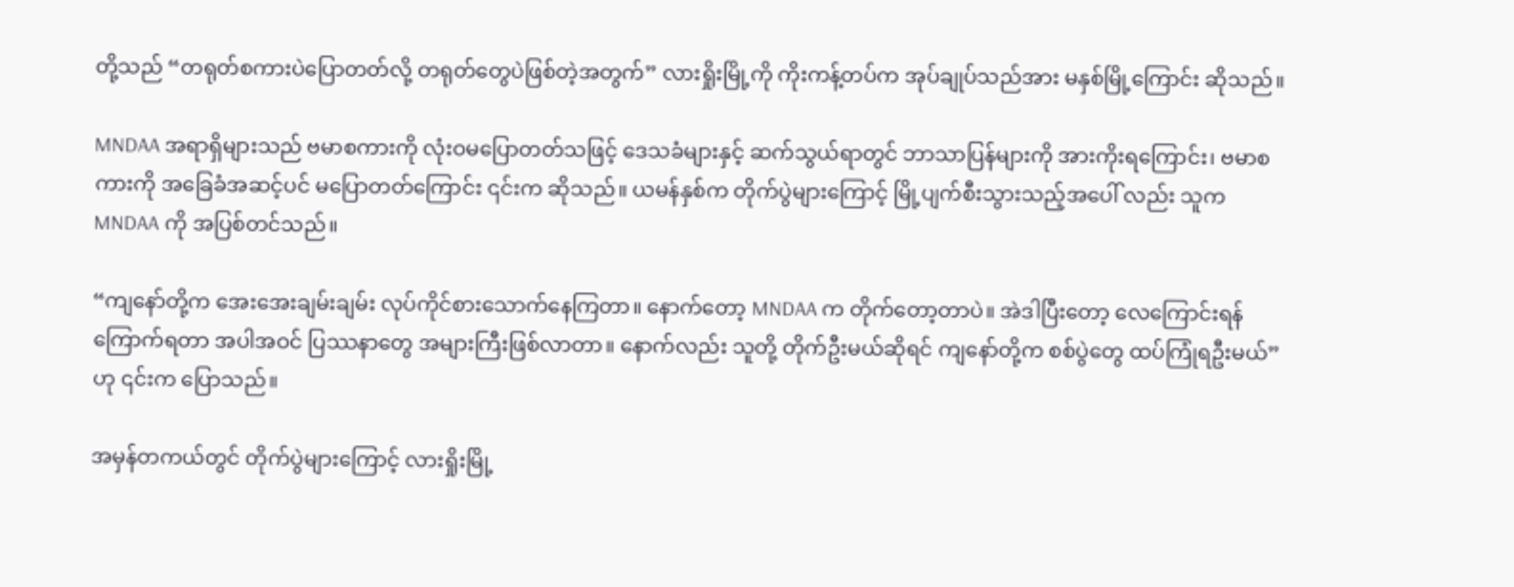တို့သည် “တရုတ်စကားပဲပြောတတ်လို့ တရုတ်တွေပဲဖြစ်တဲ့အတွက်” လားရှိုးမြို့ကို ကိုးကန့်တပ်က အုပ်ချုပ်သည်အား မနှစ်မြို့ကြောင်း ဆိုသည်။

MNDAA အရာရှိများသည် ဗမာစကားကို လုံးဝမပြောတတ်သဖြင့် ဒေသခံများနှင့် ဆက်သွယ်ရာတွင် ဘာသာပြန်များကို အားကိုးရကြောင်း၊ ဗမာစကားကို အခြေခံအဆင့်ပင် မပြောတတ်ကြောင်း ၎င်းက ဆိုသည်။ ယမန်နှစ်က တိုက်ပွဲများကြောင့် မြို့ပျက်စီးသွားသည့်အပေါ် လည်း သူက MNDAA ကို အပြစ်တင်သည်။

“ကျနော်တို့က အေးအေးချမ်းချမ်း လုပ်ကိုင်စားသောက်နေကြတာ။ နောက်တော့ MNDAA က တိုက်တော့တာပဲ။ အဲဒါပြီးတော့ လေကြောင်းရန်ကြောက်ရတာ အပါအဝင် ပြဿနာတွေ အများကြီးဖြစ်လာတာ။ နောက်လည်း သူတို့ တိုက်ဦးမယ်ဆိုရင် ကျနော်တို့က စစ်ပွဲတွေ ထပ်ကြုံရဦးမယ်” ဟု ၎င်းက ပြောသည်။

အမှန်တကယ်တွင် တိုက်ပွဲများကြောင့် လားရှိုးမြို့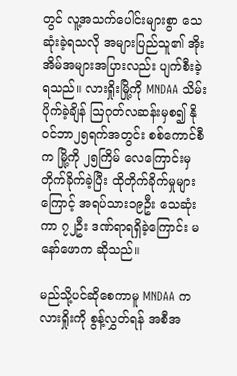တွင် လူ့အသက်ပေါင်းများစွာ သေဆုံးခဲ့ရသလို အများပြည်သူ၏ အိုးအိမ်အများအပြားလည်း ပျက်စီးခဲ့ရသည်။ လားရှိုးမြို့ကို MNDAA သိမ်းပိုက်ခဲ့ချိန် ဩဂုတ်လဆန်းမှစ၍ နိုဝင်ဘာ၂၅ရက်အတွင်း စစ်ကောင်စီက မြို့ကို ၂၅ကြိမ် လေကြောင်းမှ တိုက်ခိုက်ခဲ့ပြီး ထိုတိုက်ခိုက်မှုများကြောင့် အရပ်သား၁၉ဦး သေဆုံးကာ ၇၂ဦး ဒဏ်ရာရရှိခဲ့ကြောင်း မနော်ဖောက ဆိုသည်။

မည်သို့ပင်ဆိုစေကာမူ MNDAA က လားရှိုးကို စွန့်လွှတ်ရန် အစီအ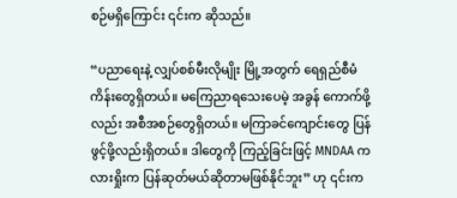စဉ်မရှိကြောင်း ၎င်းက ဆိုသည်။

“ပညာရေးနဲ့ လျှပ်စစ်မီးလိုမျိုး မြို့အတွက် ရေရှည်စီမံကိန်းတွေရှိတယ်။ မကြေညာရသေးပေမဲ့ အခွန် ကောက်ဖို့လည်း အစီအစဉ်တွေရှိတယ်။ မကြာခင်ကျောင်းတွေ ပြန်ဖွင့်ဖို့လည်းရှိတယ်။ ဒါတွေကို ကြည့်ခြင်းဖြင့် MNDAA က လားရှိုးက ပြန်ဆုတ်မယ်ဆိုတာမဖြစ်နိုင်ဘူး” ဟု ၎င်းက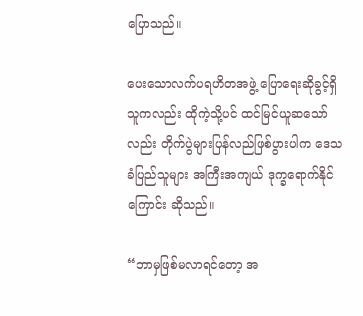ပြောသည်။

ပေးသောလက်ပရဟိတအဖွဲ့ ပြောရေးဆိုခွင့်ရှိသူကလည်း ထိုကဲ့သို့ပင် ထင်မြင်ယူဆသော်လည်း တိုက်ပွဲများပြန်လည်ဖြစ်ပွားပါက ဒေသခံပြည်သူများ အကြီးအကျယ် ဒုက္ခရောက်နိုင်ကြောင်း ဆိုသည်။

“ဘာမှဖြစ်မလာရင်တော့ အ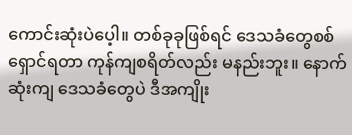ကောင်းဆုံးပဲပေ့ါ။ တစ်ခုခုဖြစ်ရင် ဒေသခံတွေစစ်ရှောင်ရတာ ကုန်ကျစရိတ်လည်း မနည်းဘူး။ နောက်ဆုံးကျ ဒေသခံတွေပဲ ဒီအကျိုး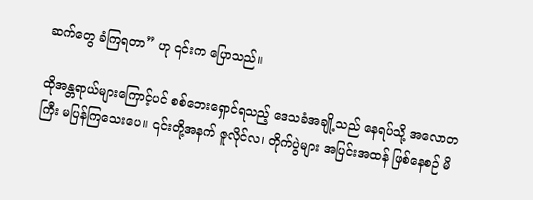ဆက်တွေ ခံကြရတာ” ဟု ၎င်းက ပြောသည်။

ထိုအန္တရာယ်များကြောင့်ပင် စစ်ဘေးရှောင်ရသည့် ဒေသခံအချို့သည် နေရပ်သို့ အလောတကြီး မပြန်ကြသေးပေ။ ၎င်းတို့အနက် ဇူလိုင်လ၊ တိုက်ပွဲများ အပြင်းအထန် ဖြစ်နေစဉ် မိ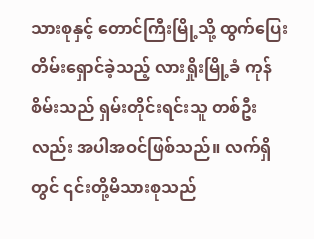သားစုနှင့် တောင်ကြီးမြို့သို့ ထွက်ပြေးတိမ်းရှောင်ခဲ့သည့် လားရှိုးမြို့ခံ ကုန်စိမ်းသည် ရှမ်းတိုင်းရင်းသူ တစ်ဦးလည်း အပါအဝင်ဖြစ်သည်။ လက်ရှိတွင် ၎င်းတို့မိသားစုသည်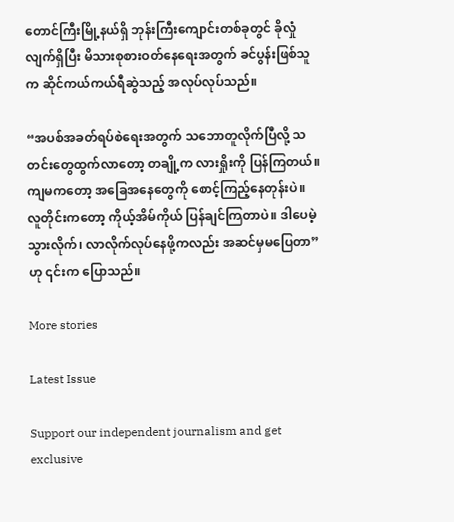တောင်ကြီးမြို့နယ်ရှိ ဘုန်းကြီးကျောင်းတစ်ခုတွင် ခိုလှုံလျက်ရှိပြီး မိသားစုစားဝတ်နေရေးအတွက် ခင်ပွန်းဖြစ်သူက ဆိုင်ကယ်ကယ်ရီဆွဲသည့် အလုပ်လုပ်သည်။

“အပစ်အခတ်ရပ်စဲရေးအတွက် သဘောတူလိုက်ပြီလို့ သတင်းတွေထွက်လာတော့ တချို့က လားရှိုးကို ပြန်ကြတယ်။ ကျမကတော့ အခြေအနေတွေကို စောင့်ကြည့်နေတုန်းပဲ။ လူတိုင်းကတော့ ကိုယ့်အိမ်ကိုယ် ပြန်ချင်ကြတာပဲ။ ဒါပေမဲ့ သွားလိုက်၊ လာလိုက်လုပ်နေဖို့ကလည်း အဆင်မှမပြေတာ” ဟု ၎င်းက ပြောသည်။

More stories

Latest Issue

Support our independent journalism and get exclusive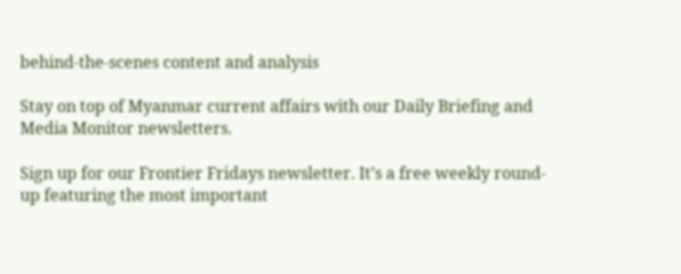behind-the-scenes content and analysis

Stay on top of Myanmar current affairs with our Daily Briefing and Media Monitor newsletters.

Sign up for our Frontier Fridays newsletter. It’s a free weekly round-up featuring the most important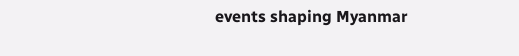events shaping Myanmar